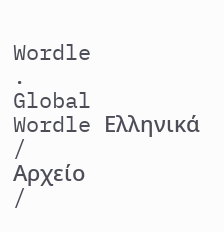Wordle
.
Global
Wordle Ελληνικά
/
Αρχείο
/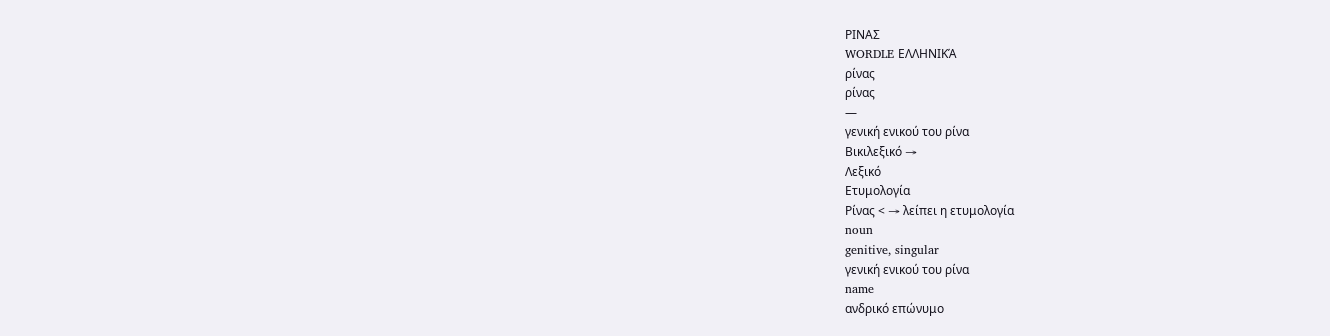ΡΙΝΑΣ
WORDLE ΕΛΛΗΝΙΚΆ
ρίνας
ρίνας
—
γενική ενικού του ρίνα
Βικιλεξικό →
Λεξικό
Ετυμολογία
Ρίνας < → λείπει η ετυμολογία
noun
genitive, singular
γενική ενικού του ρίνα
name
ανδρικό επώνυμο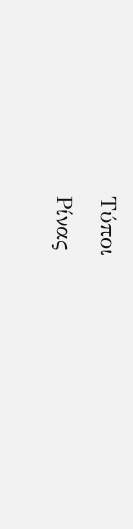Τύποι
Ρίνας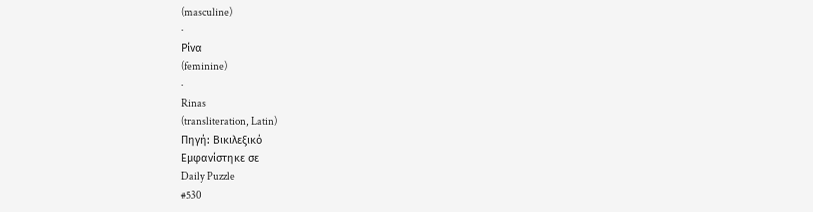(masculine)
·
Ρίνα
(feminine)
·
Rinas
(transliteration, Latin)
Πηγή: Βικιλεξικό
Εμφανίστηκε σε
Daily Puzzle
#530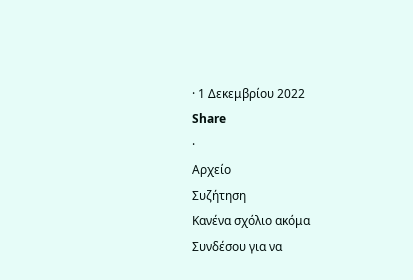· 1 Δεκεμβρίου 2022
Share
·
Αρχείο
Συζήτηση
Κανένα σχόλιο ακόμα
Συνδέσου για να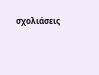σχολιάσεις